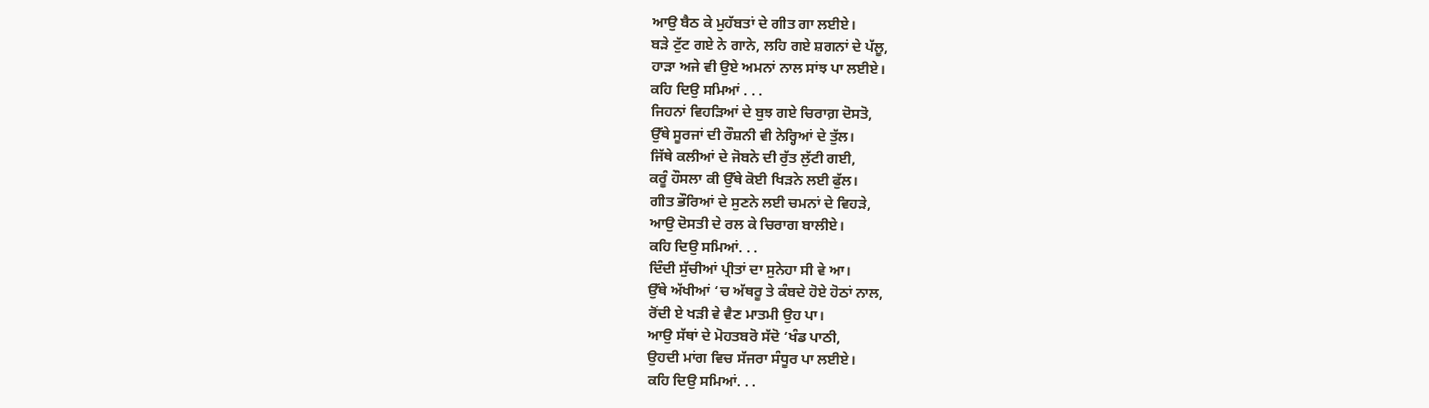ਆਉ ਬੈਠ ਕੇ ਮੁਹੱਬਤਾਂ ਦੇ ਗੀਤ ਗਾ ਲਈਏ।
ਬੜੇ ਟੁੱਟ ਗਏ ਨੇ ਗਾਨੇ, ਲਹਿ ਗਏ ਸ਼ਗਨਾਂ ਦੇ ਪੱਲੂ,
ਹਾੜਾ ਅਜੇ ਵੀ ਉਏ ਅਮਨਾਂ ਨਾਲ ਸਾਂਝ ਪਾ ਲਈਏ।
ਕਹਿ ਦਿਉ ਸਮਿਆਂ . . .
ਜਿਹਨਾਂ ਵਿਹੜਿਆਂ ਦੇ ਬੁਝ ਗਏ ਚਿਰਾਗ਼ ਦੋਸਤੋ,
ਉੱਥੇ ਸੂਰਜਾਂ ਦੀ ਰੌਸ਼ਨੀ ਵੀ ਨੇਰ੍ਹਿਆਂ ਦੇ ਤੁੱਲ।
ਜਿੱਥੇ ਕਲੀਆਂ ਦੇ ਜੋਬਨੇ ਦੀ ਰੁੱਤ ਲੁੱਟੀ ਗਈ,
ਕਰੂੰ ਹੌਸਲਾ ਕੀ ਉੱਥੇ ਕੋਈ ਖਿੜਨੇ ਲਈ ਫੁੱਲ।
ਗੀਤ ਭੌਰਿਆਂ ਦੇ ਸੁਣਨੇ ਲਈ ਚਮਨਾਂ ਦੇ ਵਿਹੜੇ,
ਆਉ ਦੋਸਤੀ ਦੇ ਰਲ ਕੇ ਚਿਰਾਗ ਬਾਲੀਏ।
ਕਹਿ ਦਿਉ ਸਮਿਆਂ. . .
ਦਿੰਦੀ ਸੁੱਚੀਆਂ ਪ੍ਰੀਤਾਂ ਦਾ ਸੁਨੇਹਾ ਸੀ ਵੇ ਆ।
ਉੱਥੇ ਅੱਖੀਆਂ ‘ਚ ਅੱਥਰੂ ਤੇ ਕੰਬਦੇ ਹੋਏ ਹੋਠਾਂ ਨਾਲ,
ਰੋਂਦੀ ਏ ਖੜੀ ਵੇ ਵੈਣ ਮਾਤਮੀ ਉਹ ਪਾ।
ਆਉ ਸੱਥਾਂ ਦੇ ਮੋਹਤਬਰੋ ਸੱਦੋ ‘ਖੰਡ ਪਾਠੀ,
ਉਹਦੀ ਮਾਂਗ ਵਿਚ ਸੱਜਰਾ ਸੰਧੂਰ ਪਾ ਲਈਏ।
ਕਹਿ ਦਿਉ ਸਮਿਆਂ. . .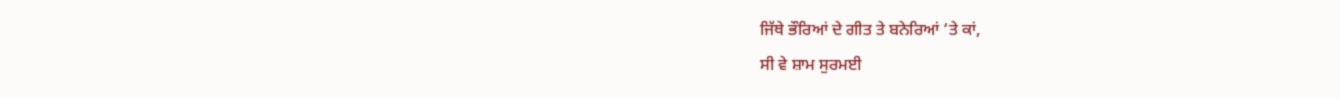ਜਿੱਥੇ ਭੌਰਿਆਂ ਦੇ ਗੀਤ ਤੇ ਬਨੇਰਿਆਂ ‘ਤੇ ਕਾਂ,
ਸੀ ਵੇ ਸ਼ਾਮ ਸੁਰਮਈ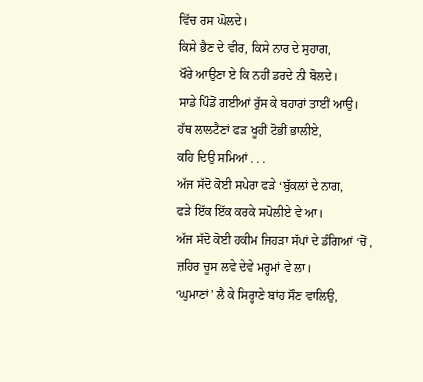ਵਿੱਚ ਰਸ ਘੋਲਦੇ।
ਕਿਸੇ ਭੈਣ ਦੇ ਵੀਰ, ਕਿਸੇ ਨਾਰ ਦੇ ਸੁਹਾਗ,
ਖੌਰੇ ਆਉਣਾ ਏ ਕਿ ਨਹੀਂ ਡਰਦੇ ਨੀ ਬੋਲਦੇ।
ਸਾਡੇ ਪਿੰਡੋਂ ਗਈਆਂ ਰੁੱਸ ਕੇ ਬਹਾਰਾਂ ਤਾਈਂ ਆਉ।
ਹੱਥ ਲਾਲਟੈਣਾਂ ਫੜ ਖੂਹੀਂ ਟੋਭੀਂ ਭਾਲੀਏ,
ਕਹਿ ਦਿਉ ਸਮਿਆਂ . . .
ਅੱਜ ਸੱਦੋ ਕੋਈ ਸਪੇਰਾ ਫੜੇ ‘ਬੁੱਕਲਾਂ ਦੇ ਨਾਗ,
ਫੜੇ ਇੱਕ ਇੱਕ ਕਰਕੇ ਸਪੋਲੀਏ ਵੇ ਆ।
ਅੱਜ ਸੱਦੋ ਕੋਈ ਹਕੀਮ ਜਿਹੜਾ ਸੱਪਾਂ ਦੇ ਡੰਗਿਆਂ ‘ਚੋਂ ,
ਜ਼ਹਿਰ ਚੂਸ ਲਵੇ ਦੇਵੇ ਮਰ੍ਹਮਾਂ ਵੇ ਲਾ।
‘ਘੁਮਾਣਾਂ’ ਲੈ ਕੇ ਸਿਰ੍ਹਾਣੇ ਬਾਂਹ ਸੌਣ ਵਾਲਿਉ,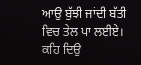ਆਉ ਬੁੱਝੀ ਜਾਂਦੀ ਬੱਤੀ ਵਿਚ ਤੇਲ ਪਾ ਲਈਏ।
ਕਹਿ ਦਿਉ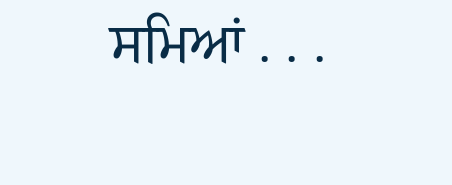ਸਮਿਆਂ . . .